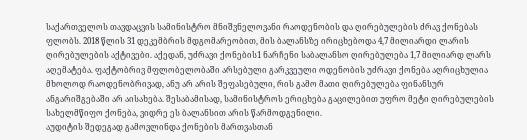საქართველოს თავდაცვის სამინისტრო მნიშვნელოვანი რაოდენობის და ღირებულების ძრავ ქონებას ფლობს. 2018 წლის 31 დეკემბრის მდგომარეობით, მის ბალანსზე ირიცხებოდა 4,7 მილიარდი ლარის ღირებულების აქტივები. აქედან, უძრავი ქონების1 ნარჩენი საბალანსო ღირებულება 1,7 მილიარდ ლარს აღემატება. ფაქტობრივ მფლობელობაში არსებული გარკვეული ოდენობის უძრავი ქონება აღრიცხულია მხოლოდ რაოდენობრივად, ანუ არ არის შეფასებული, რის გამო მათი ღირებულება ფინანსურ ანგარიშგებაში არ აისახება. შესაბამისად, სამინისტროს ერიცხება გაცილებით უფრო მეტი ღირებულების სახელმწიფო ქონება, ვიდრე ეს ბალანსით არის წარმოდგენილი.
აუდიტის შედეგად გამოვლინდა ქონების მართვასთან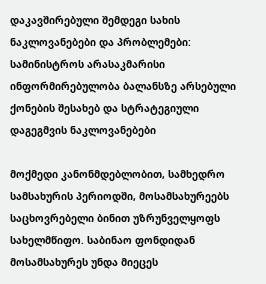დაკავშირებული შემდეგი სახის ნაკლოვანებები და პრობლემები:
სამინისტროს არასაკმარისი ინფორმირებულობა ბალანსზე არსებული ქონების შესახებ და სტრატეგიული დაგეგმვის ნაკლოვანებები

მოქმედი კანონმდებლობით, სამხედრო სამსახურის პერიოდში, მოსამსახურეებს საცხოვრებელი ბინით უზრუნველყოფს სახელმწიფო. საბინაო ფონდიდან მოსამსახურეს უნდა მიეცეს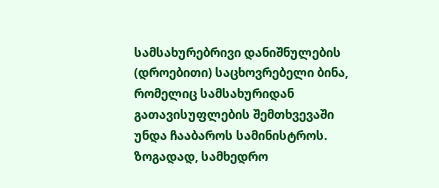სამსახურებრივი დანიშნულების (დროებითი) საცხოვრებელი ბინა, რომელიც სამსახურიდან გათავისუფლების შემთხვევაში უნდა ჩააბაროს სამინისტროს.
ზოგადად, სამხედრო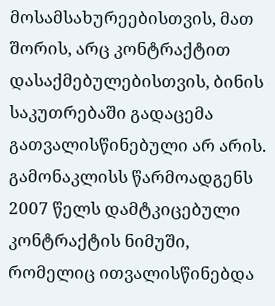მოსამსახურეებისთვის, მათ შორის, არც კონტრაქტით დასაქმებულებისთვის, ბინის საკუთრებაში გადაცემა გათვალისწინებული არ არის. გამონაკლისს წარმოადგენს 2007 წელს დამტკიცებული კონტრაქტის ნიმუში, რომელიც ითვალისწინებდა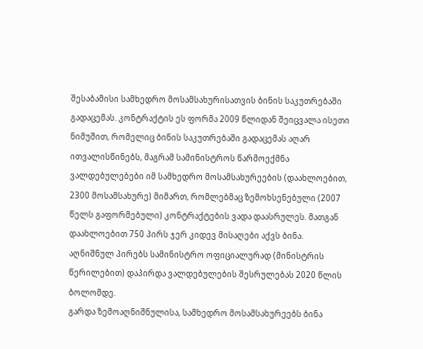შესაბამისი სამხედრო მოსამსახურისათვის ბინის საკუთრებაში გადაცემას. კონტრაქტის ეს ფორმა 2009 წლიდან შეიცვალა ისეთი ნიმუშით, რომელიც ბინის საკუთრებაში გადაცემას აღარ ითვალისწინებს, მაგრამ სამინისტროს წარმოექმნა ვალდებულებები იმ სამხედრო მოსამსახურეების (დაახლოებით, 2300 მოსამსახურე) მიმართ, რომლებმაც ზემოხსენებული (2007 წელს გაფორმებული) კონტრაქტების ვადა დაასრულეს. მათგან დაახლოებით 750 პირს ჯერ კიდევ მისაღები აქვს ბინა. აღნიშნულ პირებს სამინისტრო ოფიციალურად (მინისტრის წერილებით) დაპირდა ვალდებულების შესრულებას 2020 წლის ბოლომდე.
გარდა ზემოაღნიშნულისა, სამხედრო მოსამსახურეებს ბინა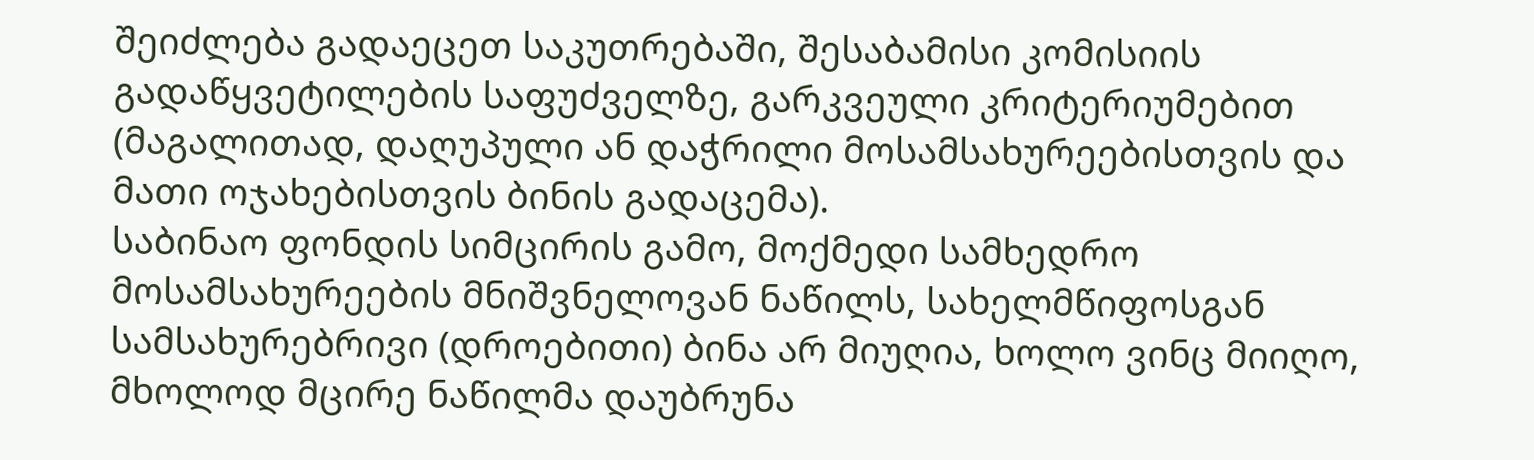შეიძლება გადაეცეთ საკუთრებაში, შესაბამისი კომისიის გადაწყვეტილების საფუძველზე, გარკვეული კრიტერიუმებით (მაგალითად, დაღუპული ან დაჭრილი მოსამსახურეებისთვის და მათი ოჯახებისთვის ბინის გადაცემა).
საბინაო ფონდის სიმცირის გამო, მოქმედი სამხედრო მოსამსახურეების მნიშვნელოვან ნაწილს, სახელმწიფოსგან სამსახურებრივი (დროებითი) ბინა არ მიუღია, ხოლო ვინც მიიღო, მხოლოდ მცირე ნაწილმა დაუბრუნა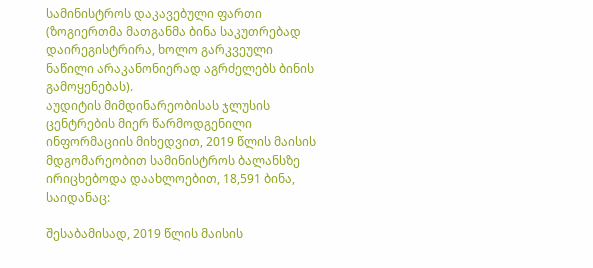სამინისტროს დაკავებული ფართი (ზოგიერთმა მათგანმა ბინა საკუთრებად დაირეგისტრირა, ხოლო გარკვეული ნაწილი არაკანონიერად აგრძელებს ბინის გამოყენებას).
აუდიტის მიმდინარეობისას ჯლუსის ცენტრების მიერ წარმოდგენილი ინფორმაციის მიხედვით, 2019 წლის მაისის მდგომარეობით სამინისტროს ბალანსზე ირიცხებოდა დაახლოებით, 18,591 ბინა, საიდანაც:

შესაბამისად, 2019 წლის მაისის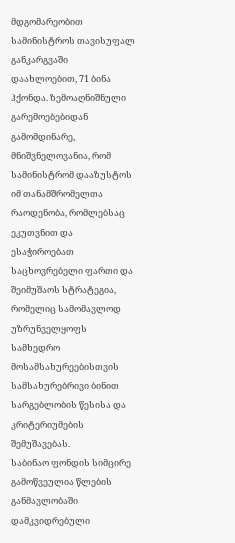მდგომარეობით სამინისტროს თავისუფალ განკარგვაში დაახლოებით, 71 ბინა ჰქონდა. ზემოაღნიშნული გარემოებებიდან გამომდინარე, მნიშვნელოვანია, რომ სამინისტრომ დააზუსტოს იმ თანამშრომელთა რაოდენობა, რომლებსაც ეკუთვნით და ესაჭიროებათ საცხოვრებელი ფართი და შეიმუშაოს სტრატეგია, რომელიც სამომავლოდ უზრუნველყოფს სამხედრო მოსამსახურეებისთვის სამსახურებრივი ბინით სარგებლობის წესისა და კრიტერიუმების შემუშავებას.
საბინაო ფონდის სიმცირე გამოწვეულია წლების განმავლობაში დამკვიდრებული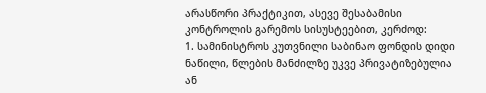არასწორი პრაქტიკით, ასევე შესაბამისი კონტროლის გარემოს სისუსტეებით, კერძოდ:
1. სამინისტროს კუთვნილი საბინაო ფონდის დიდი ნაწილი, წლების მანძილზე უკვე პრივატიზებულია ან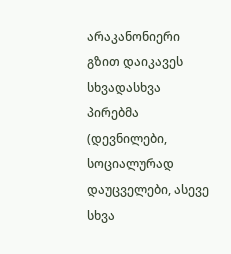არაკანონიერი გზით დაიკავეს სხვადასხვა პირებმა (დევნილები, სოციალურად დაუცველები, ასევე სხვა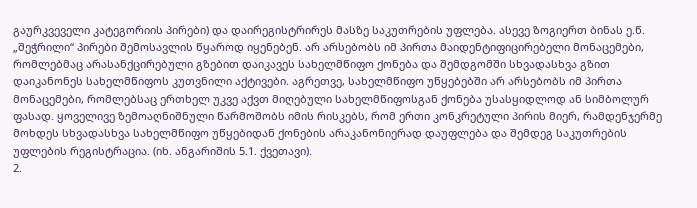გაურკვეველი კატეგორიის პირები) და დაირეგისტრირეს მასზე საკუთრების უფლება. ასევე ზოგიერთ ბინას ე.წ. „შეჭრილი“ პირები შემოსავლის წყაროდ იყენებენ. არ არსებობს იმ პირთა მაიდენტიფიცირებელი მონაცემები, რომლებმაც არასანქცირებული გზებით დაიკავეს სახელმწიფო ქონება და შემდგომში სხვადასხვა გზით დაიკანონეს სახელმწიფოს კუთვნილი აქტივები. აგრეთვე, სახელმწიფო უწყებებში არ არსებობს იმ პირთა მონაცემები, რომლებსაც ერთხელ უკვე აქვთ მიღებული სახელმწიფოსგან ქონება უსასყიდლოდ ან სიმბოლურ ფასად. ყოველივე ზემოაღნიშნული წარმოშობს იმის რისკებს, რომ ერთი კონკრეტული პირის მიერ, რამდენჯერმე მოხდეს სხვადასხვა სახელმწიფო უწყებიდან ქონების არაკანონიერად დაუფლება და შემდეგ საკუთრების უფლების რეგისტრაცია. (იხ. ანგარიშის 5.1. ქვეთავი).
2.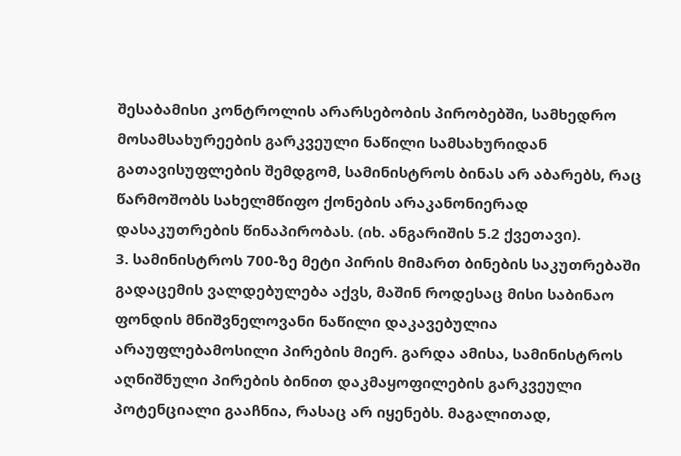შესაბამისი კონტროლის არარსებობის პირობებში, სამხედრო მოსამსახურეების გარკვეული ნაწილი სამსახურიდან გათავისუფლების შემდგომ, სამინისტროს ბინას არ აბარებს, რაც წარმოშობს სახელმწიფო ქონების არაკანონიერად დასაკუთრების წინაპირობას. (იხ. ანგარიშის 5.2 ქვეთავი).
3. სამინისტროს 700-ზე მეტი პირის მიმართ ბინების საკუთრებაში გადაცემის ვალდებულება აქვს, მაშინ როდესაც მისი საბინაო ფონდის მნიშვნელოვანი ნაწილი დაკავებულია არაუფლებამოსილი პირების მიერ. გარდა ამისა, სამინისტროს აღნიშნული პირების ბინით დაკმაყოფილების გარკვეული პოტენციალი გააჩნია, რასაც არ იყენებს. მაგალითად,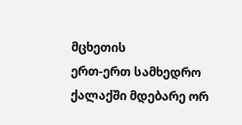მცხეთის
ერთ-ერთ სამხედრო ქალაქში მდებარე ორ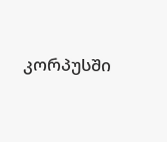კორპუსში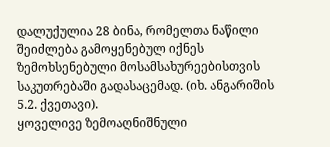დალუქულია 28 ბინა, რომელთა ნაწილი შეიძლება გამოყენებულ იქნეს ზემოხსენებული მოსამსახურეებისთვის საკუთრებაში გადასაცემად. (იხ. ანგარიშის 5.2. ქვეთავი).
ყოველივე ზემოაღნიშნული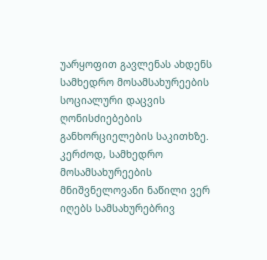უარყოფით გავლენას ახდენს სამხედრო მოსამსახურეების სოციალური დაცვის ღონისძიებების განხორციელების საკითხზე. კერძოდ, სამხედრო მოსამსახურეების მნიშვნელოვანი ნაწილი ვერ იღებს სამსახურებრივ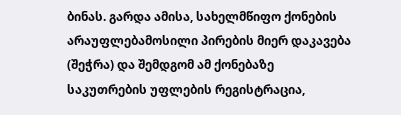ბინას. გარდა ამისა, სახელმწიფო ქონების არაუფლებამოსილი პირების მიერ დაკავება (შეჭრა) და შემდგომ ამ ქონებაზე საკუთრების უფლების რეგისტრაცია,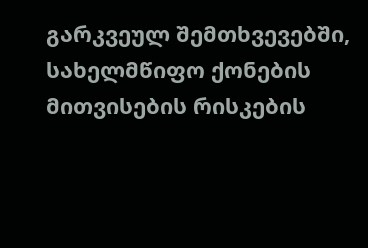გარკვეულ შემთხვევებში, სახელმწიფო ქონების მითვისების რისკების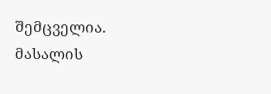შემცველია.
მასალის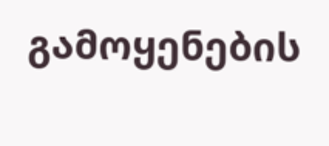გამოყენების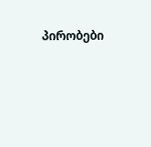პირობები